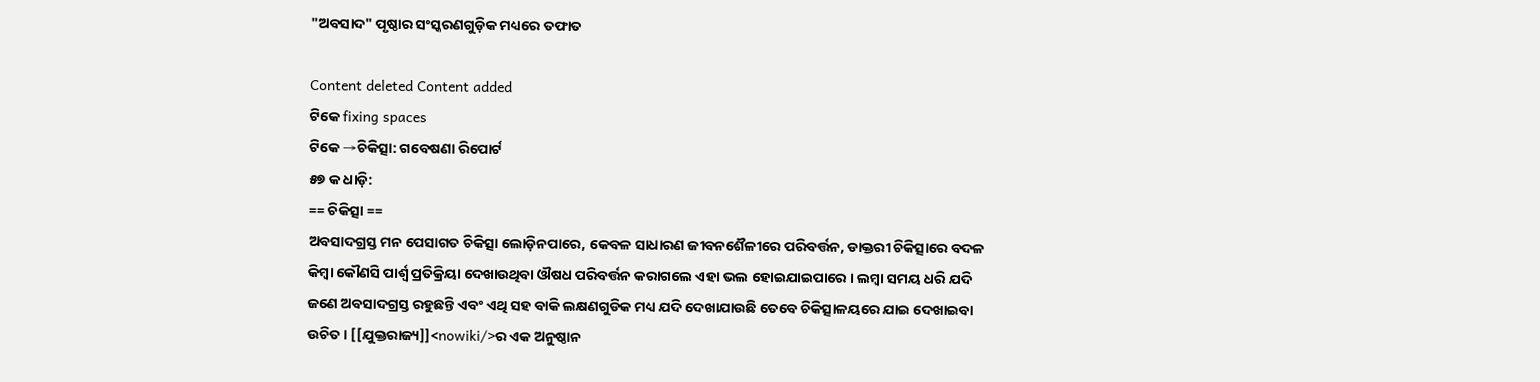"ଅବସାଦ" ପୃଷ୍ଠାର ସଂସ୍କରଣ‌ଗୁଡ଼ିକ ମଧ୍ୟରେ ତଫାତ

Content deleted Content added
ଟିକେ fixing spaces
ଟିକେ →ଚିକିତ୍ସା: ଗବେଷଣା ରିପୋର୍ଟ
୫୭ କ ଧାଡ଼ି:
== ଚିକିତ୍ସା ==
ଅବସାଦଗ୍ରସ୍ତ ମନ ପେସାଗତ ଚିକିତ୍ସା ଲୋଡ଼ିନପାରେ, କେବଳ ସାଧାରଣ ଜୀବନଶୈଳୀରେ ପରିବର୍ତ୍ତନ, ଡାକ୍ତରୀ ଚିକିତ୍ସାରେ ବଦଳ କିମ୍ବା କୌଣସି ପାର୍ଶ୍ୱ ପ୍ରତିକ୍ରିୟା ଦେଖାଉଥିବା ଔଷଧ ପରିବର୍ତ୍ତନ କରାଗଲେ ଏହା ଭଲ ହୋଇଯାଇପାରେ । ଲମ୍ବା ସମୟ ଧରି ଯଦି ଜଣେ ଅବସାଦଗ୍ରସ୍ତ ରହୁଛନ୍ତି ଏବଂ ଏଥି ସହ ବାକି ଲକ୍ଷଣଗୁଡିକ ମଧ୍ୟ ଯଦି ଦେଖାଯାଉଛି ତେବେ ଚିକିତ୍ସାଳୟରେ ଯାଇ ଦେଖାଇବା ଉଚିତ । [[ଯୁକ୍ତରାଜ୍ୟ]]<nowiki/>ର ଏକ ଅନୁଷ୍ଠାନ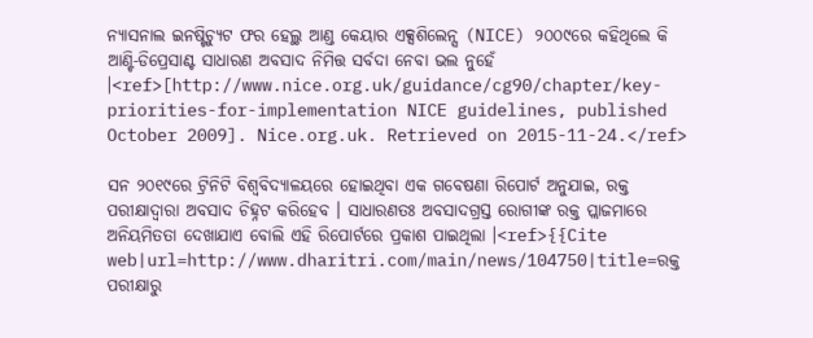ନ୍ୟାସନାଲ ଇନଷ୍ଟିଚ୍ୟୁଟ ଫର ହେଲ୍ଥ ଆଣ୍ଡ କେୟାର ଏକ୍ସଶିଲେନ୍ସ (NICE) ୨୦୦୯ରେ କହିଥିଲେ କି ଆଣ୍ଟି-ଡିପ୍ରେସାଣ୍ଟ ସାଧାରଣ ଅବସାଦ ନିମିତ୍ତ ସର୍ବଦା ନେବା ଭଲ ନୁହେଁ ।<ref>[http://www.nice.org.uk/guidance/cg90/chapter/key-priorities-for-implementation NICE guidelines, published October 2009]. Nice.org.uk. Retrieved on 2015-11-24.</ref>

ସନ ୨୦୧୯ରେ ଟ୍ରିନିଟି ବିଶ୍ୱବିଦ୍ୟାଳୟରେ ହୋଇଥିବା ଏକ ଗବେଷଣା ରିପୋର୍ଟ ଅନୁଯାଇ, ରକ୍ତ ପରୀକ୍ଷାଦ୍ୱାରା ଅବସାଦ ଚିହ୍ନଟ କରିହେବ । ସାଧାରଣତଃ ଅବସାଦଗ୍ରସ୍ତ ରୋଗୀଙ୍କ ରକ୍ତ ପ୍ଲାଜମାରେ ଅନିୟମିତତା ଦେଖାଯାଏ ବୋଲି ଏହି ରିପୋର୍ଟରେ ପ୍ରକାଶ ପାଇଥିଲା ।<ref>{{Cite web|url=http://www.dharitri.com/main/news/104750|title=ରକ୍ତ ପରୀକ୍ଷାରୁ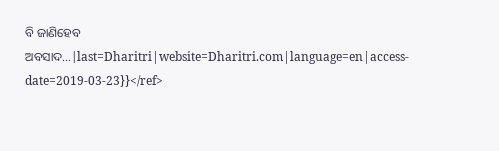ବି ଜାଣିହେବ ଅବସାଦ...|last=Dharitri|website=Dharitri.com|language=en|access-date=2019-03-23}}</ref>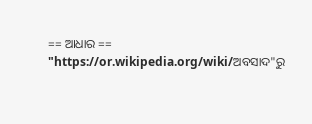== ଆଧାର ==
"https://or.wikipedia.org/wiki/ଅବସାଦ"ରୁ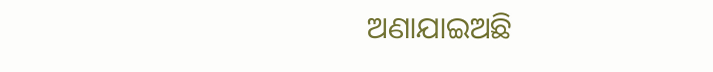ଅଣାଯାଇଅଛି